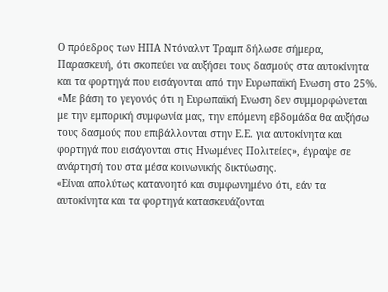Ο πρόεδρος των ΗΠΑ Ντόναλντ Τραμπ δήλωσε σήμερα, Παρασκευή, ότι σκοπεύει να αυξήσει τους δασμούς στα αυτοκίνητα και τα φορτηγά που εισάγονται από την Ευρωπαϊκή Ενωση στο 25%.
«Με βάση το γεγονός ότι η Ευρωπαϊκή Ενωση δεν συμμορφώνεται με την εμπορική συμφωνία μας, την επόμενη εβδομάδα θα αυξήσω τους δασμούς που επιβάλλονται στην Ε.Ε. για αυτοκίνητα και φορτηγά που εισάγονται στις Ηνωμένες Πολιτείες», έγραψε σε ανάρτησή του στα μέσα κοινωνικής δικτύωσης.
«Είναι απολύτως κατανοητό και συμφωνημένο ότι, εάν τα αυτοκίνητα και τα φορτηγά κατασκευάζονται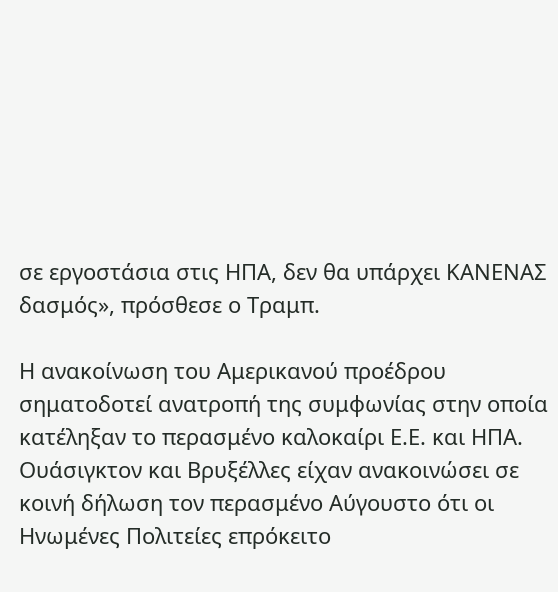σε εργοστάσια στις ΗΠΑ, δεν θα υπάρχει ΚΑΝΕΝΑΣ δασμός», πρόσθεσε ο Τραμπ.

Η ανακοίνωση του Αμερικανού προέδρου σηματοδοτεί ανατροπή της συμφωνίας στην οποία κατέληξαν το περασμένο καλοκαίρι Ε.Ε. και ΗΠΑ.
Ουάσιγκτον και Βρυξέλλες είχαν ανακοινώσει σε κοινή δήλωση τον περασμένο Αύγουστο ότι οι Ηνωμένες Πολιτείες επρόκειτο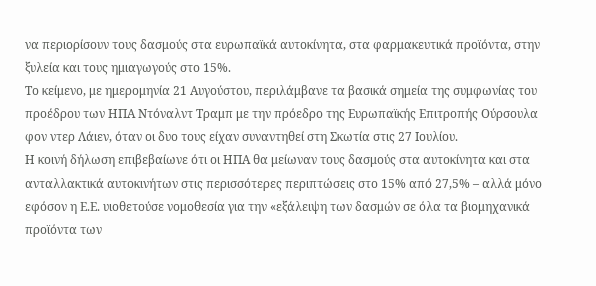να περιορίσουν τους δασμούς στα ευρωπαϊκά αυτοκίνητα, στα φαρμακευτικά προϊόντα, στην ξυλεία και τους ημιαγωγούς στο 15%.
Το κείμενο, με ημερομηνία 21 Αυγούστου, περιλάμβανε τα βασικά σημεία της συμφωνίας του προέδρου των ΗΠΑ Ντόναλντ Τραμπ με την πρόεδρο της Ευρωπαϊκής Επιτροπής Ούρσουλα φον ντερ Λάιεν, όταν οι δυο τους είχαν συναντηθεί στη Σκωτία στις 27 Ιουλίου.
Η κοινή δήλωση επιβεβαίωνε ότι οι ΗΠΑ θα μείωναν τους δασμούς στα αυτοκίνητα και στα ανταλλακτικά αυτοκινήτων στις περισσότερες περιπτώσεις στο 15% από 27,5% – αλλά μόνο εφόσον η Ε.Ε. υιοθετούσε νομοθεσία για την «εξάλειψη των δασμών σε όλα τα βιομηχανικά προϊόντα των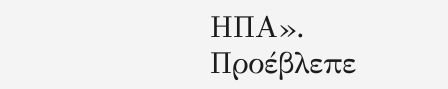ΗΠΑ».
Προέβλεπε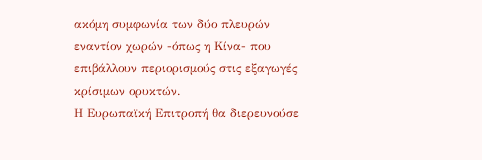ακόμη συμφωνία των δύο πλευρών εναντίον χωρών -όπως η Κίνα- που επιβάλλουν περιορισμούς στις εξαγωγές κρίσιμων ορυκτών.
Η Ευρωπαϊκή Επιτροπή θα διερευνούσε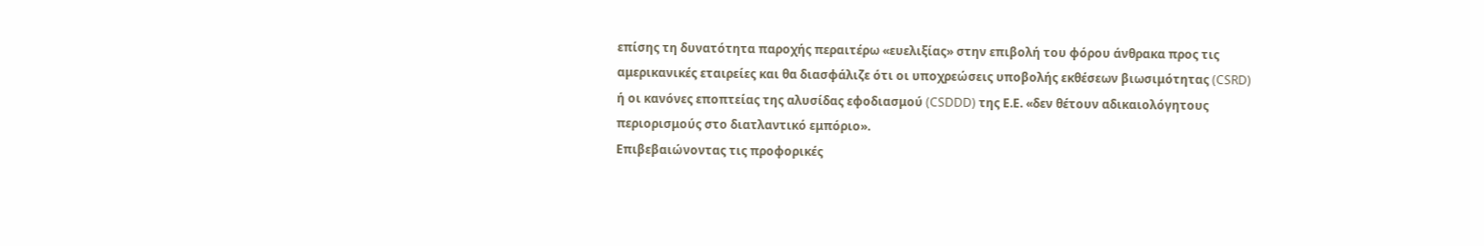επίσης τη δυνατότητα παροχής περαιτέρω «ευελιξίας» στην επιβολή του φόρου άνθρακα προς τις αμερικανικές εταιρείες και θα διασφάλιζε ότι οι υποχρεώσεις υποβολής εκθέσεων βιωσιμότητας (CSRD) ή οι κανόνες εποπτείας της αλυσίδας εφοδιασμού (CSDDD) της Ε.Ε. «δεν θέτουν αδικαιολόγητους περιορισμούς στο διατλαντικό εμπόριο».
Επιβεβαιώνοντας τις προφορικές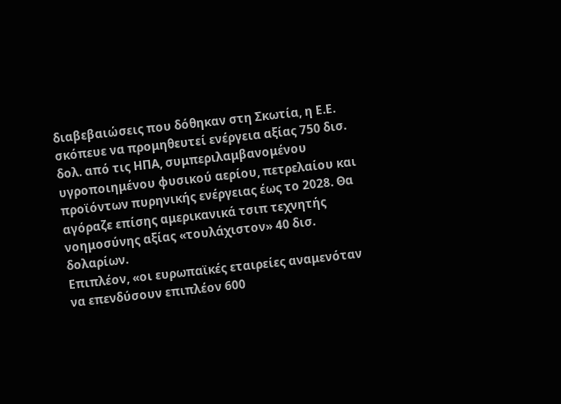διαβεβαιώσεις που δόθηκαν στη Σκωτία, η Ε.Ε. σκόπευε να προμηθευτεί ενέργεια αξίας 750 δισ. δολ. από τις ΗΠΑ, συμπεριλαμβανομένου υγροποιημένου φυσικού αερίου, πετρελαίου και προϊόντων πυρηνικής ενέργειας έως το 2028. Θα αγόραζε επίσης αμερικανικά τσιπ τεχνητής νοημοσύνης αξίας «τουλάχιστον» 40 δισ. δολαρίων.
Επιπλέον, «οι ευρωπαϊκές εταιρείες αναμενόταν να επενδύσουν επιπλέον 600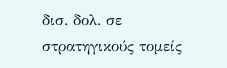δισ. δολ. σε στρατηγικούς τομείς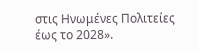στις Ηνωμένες Πολιτείες έως το 2028».